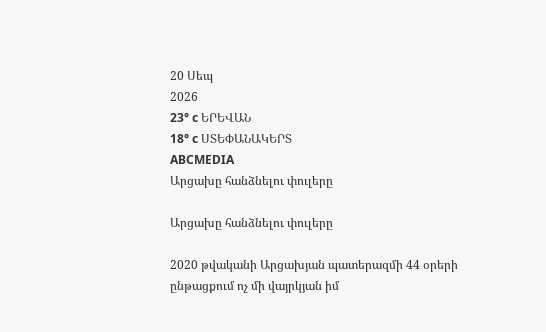20 Սեպ
2026
23° c ԵՐԵՎԱՆ
18° c ՍՏԵՓԱՆԱԿԵՐՏ
ABCMEDIA
Արցախը հանձնելու փուլերը

Արցախը հանձնելու փուլերը

2020 թվականի Արցախյան պատերազմի 44 օրերի ընթացքում ոչ մի վայրկյան իմ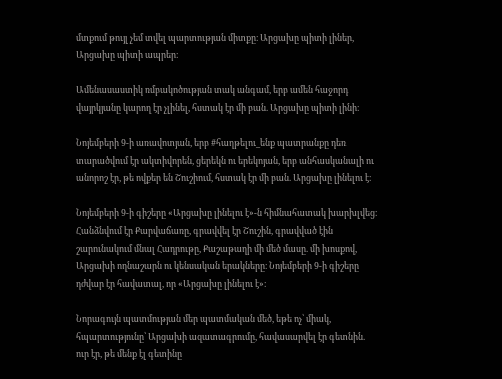մտքում թույլ չեմ տվել պարտության միտքը։ Արցախը պիտի լիներ, Արցախը պիտի ապրեր։

Ամենասաստիկ ռմբակոծության տակ անգամ, երբ ամեն հաջորդ վայրկյանը կարող էր չլինել, հստակ էր մի բան. Արցախը պիտի լինի։

Նոյեմբերի 9-ի առավոտյան, երբ #հաղթելու_ենք պատրանքը դեռ տարածվում էր ակտիվորեն, ցերեկն ու երեկոյան, երբ անհասկանալի ու անորոշ էր, թե ովքեր են Շուշիում, հստակ էր մի բան. Արցախը լինելու է։

Նոյեմբերի 9-ի գիշերը «Արցախը լինելու է»-ն հիմնահատակ խարխլվեց։ Հանձնվում էր Քարվաճառը, գրավվել էր Շուշին, գրավված էին շարունակում մնալ Հադրութը, Քաշաթաղի մի մեծ մասը. մի խոսքով, Արցախի ողնաշարն ու կենսական երակները։ Նոյեմբերի 9-ի գիշերը դժվար էր հավատալ, որ «Արցախը լինելու է»։

Նորագույն պատմության մեր պատմական մեծ, եթե ոչ՝ միակ, հպարտությունը՝ Արցախի ազատագրումը, հավասարվել էր գետնին. ուր էր, թե մենք էլ գետինը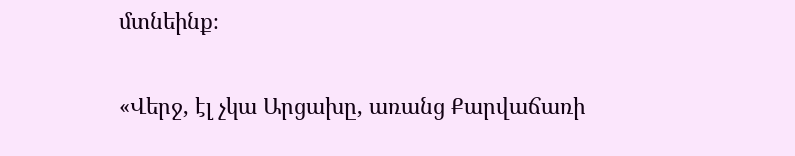մտնեինք։

«Վերջ, էլ չկա Արցախը, առանց Քարվաճառի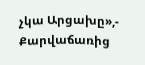չկա Արցախը»,- Քարվաճառից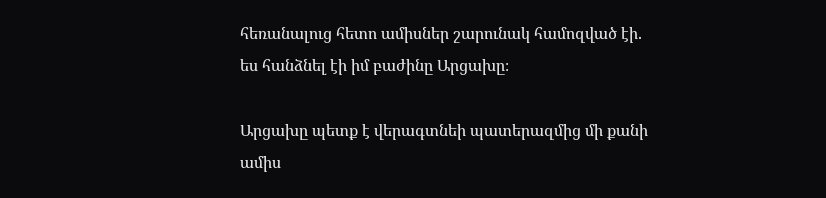հեռանալուց հետո ամիսներ շարունակ համոզված էի. ես հանձնել էի իմ բաժինը Արցախը։

Արցախը պետք է վերագտնեի պատերազմից մի քանի ամիս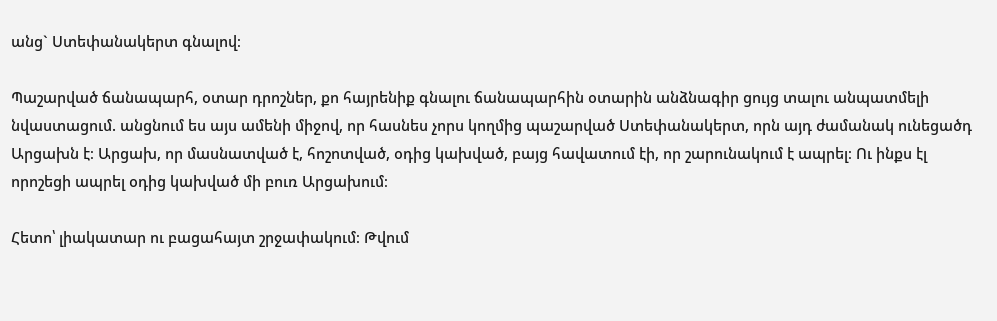անց` Ստեփանակերտ գնալով։

Պաշարված ճանապարհ, օտար դրոշներ, քո հայրենիք գնալու ճանապարհին օտարին անձնագիր ցույց տալու անպատմելի նվաստացում. անցնում ես այս ամենի միջով, որ հասնես չորս կողմից պաշարված Ստեփանակերտ, որն այդ ժամանակ ունեցածդ Արցախն է։ Արցախ, որ մասնատված է, հոշոտված, օդից կախված, բայց հավատում էի, որ շարունակում է ապրել։ Ու ինքս էլ որոշեցի ապրել օդից կախված մի բուռ Արցախում։

Հետո՝ լիակատար ու բացահայտ շրջափակում։ Թվում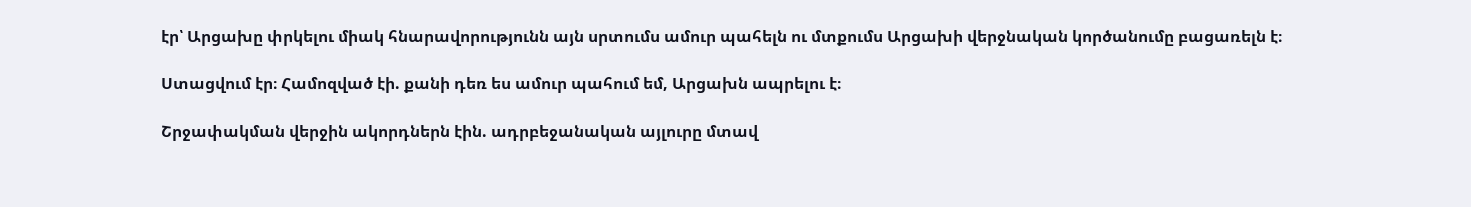էր՝ Արցախը փրկելու միակ հնարավորությունն այն սրտումս ամուր պահելն ու մտքումս Արցախի վերջնական կործանումը բացառելն է։

Ստացվում էր։ Համոզված էի. քանի դեռ ես ամուր պահում եմ, Արցախն ապրելու է։

Շրջափակման վերջին ակորդներն էին. ադրբեջանական այլուրը մտավ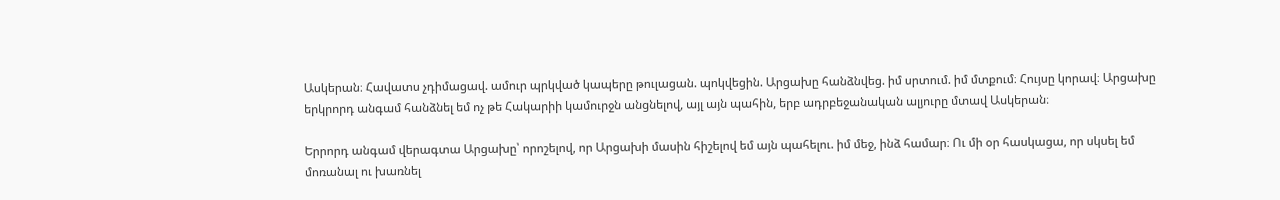Ասկերան։ Հավատս չդիմացավ. ամուր պրկված կապերը թուլացան. պոկվեցին. Արցախը հանձնվեց. իմ սրտում. իմ մտքում։ Հույսը կորավ։ Արցախը երկրորդ անգամ հանձնել եմ ոչ թե Հակարիի կամուրջն անցնելով, այլ այն պահին, երբ ադրբեջանական ալյուրը մտավ Ասկերան։

Երրորդ անգամ վերագտա Արցախը՝ որոշելով, որ Արցախի մասին հիշելով եմ այն պահելու. իմ մեջ, ինձ համար։ Ու մի օր հասկացա, որ սկսել եմ մոռանալ ու խառնել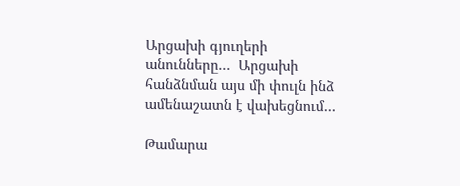Արցախի գյուղերի անունները…  Արցախի հանձնման այս մի փուլն ինձ ամենաշատն է վախեցնում…

Թամարա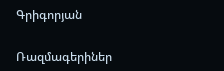Գրիգորյան

Ռազմագերիներ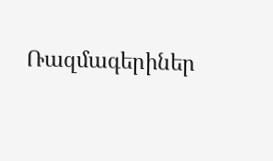Ռազմագերիներ